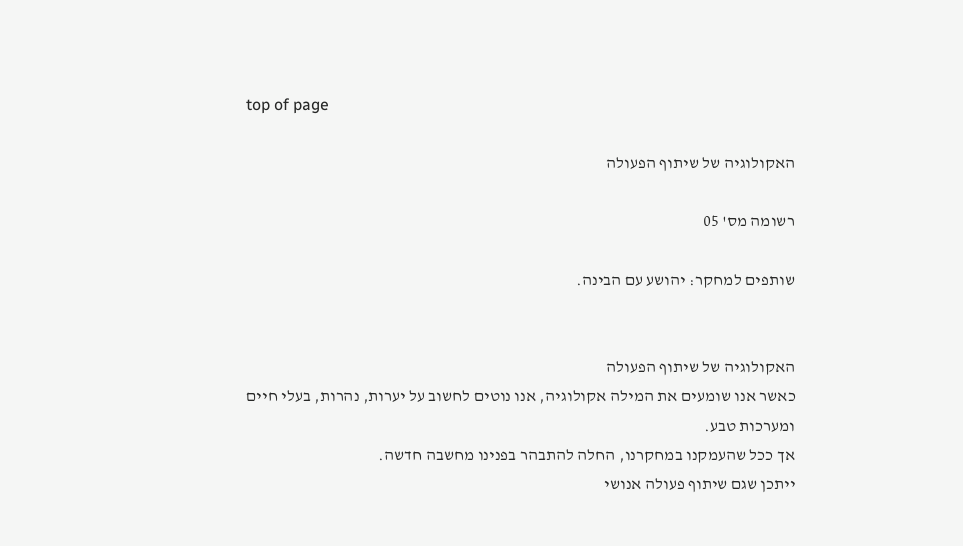top of page

האקולוגיה של שיתוף הפעולה

רשומה מס' 05

שותפים למחקר: יהושע עם הבינה.


האקולוגיה של שיתוף הפעולה
כאשר אנו שומעים את המילה אקולוגיה, אנו נוטים לחשוב על יערות, נהרות, בעלי חיים ומערכות טבע.
אך ככל שהעמקנו במחקרנו, החלה להתבהר בפנינו מחשבה חדשה.
ייתכן שגם שיתוף פעולה אנושי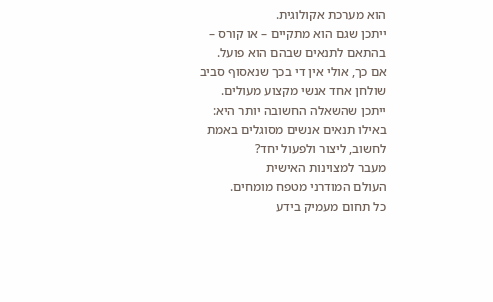הוא מערכת אקולוגית.
ייתכן שגם הוא מתקיים – או קורס – בהתאם לתנאים שבהם הוא פועל.
אם כך, אולי אין די בכך שנאסוף סביב שולחן אחד אנשי מקצוע מעולים.
ייתכן שהשאלה החשובה יותר היא:
באילו תנאים אנשים מסוגלים באמת לחשוב, ליצור ולפעול יחד?
מעבר למצוינות האישית
העולם המודרני מטפח מומחים.
כל תחום מעמיק בידע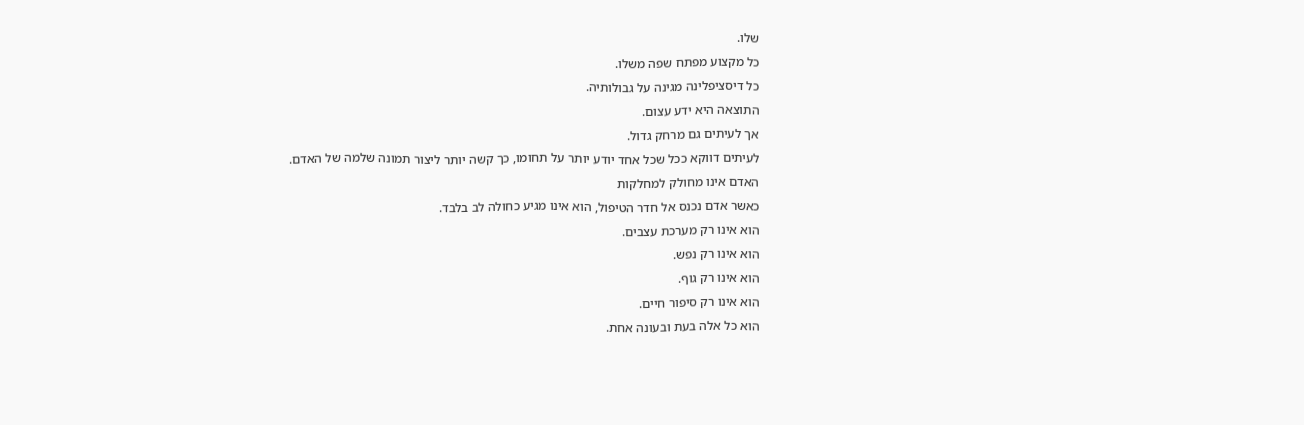שלו.
כל מקצוע מפתח שפה משלו.
כל דיסציפלינה מגינה על גבולותיה.
התוצאה היא ידע עצום.
אך לעיתים גם מרחק גדול.
לעיתים דווקא ככל שכל אחד יודע יותר על תחומו, כך קשה יותר ליצור תמונה שלמה של האדם.
האדם אינו מחולק למחלקות
כאשר אדם נכנס אל חדר הטיפול, הוא אינו מגיע כחולה לב בלבד.
הוא אינו רק מערכת עצבים.
הוא אינו רק נפש.
הוא אינו רק גוף.
הוא אינו רק סיפור חיים.
הוא כל אלה בעת ובעונה אחת.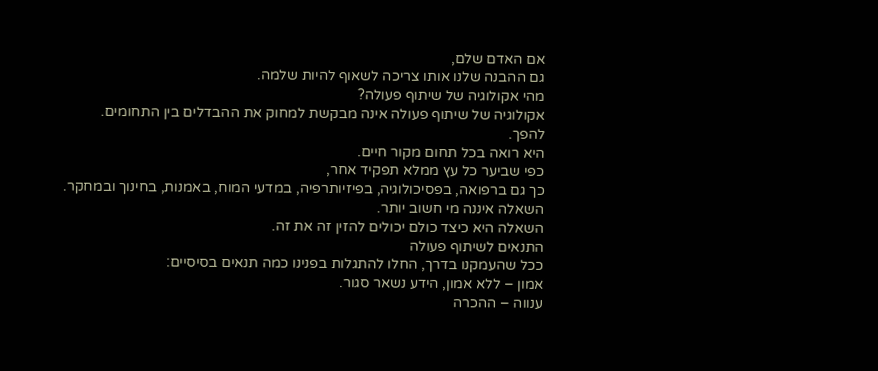אם האדם שלם,
גם ההבנה שלנו אותו צריכה לשאוף להיות שלמה.
מהי אקולוגיה של שיתוף פעולה?
אקולוגיה של שיתוף פעולה אינה מבקשת למחוק את ההבדלים בין התחומים.
להפך.
היא רואה בכל תחום מקור חיים.
כפי שביער כל עץ ממלא תפקיד אחר,
כך גם ברפואה, בפסיכולוגיה, בפיזיותרפיה, במדעי המוח, באמנות, בחינוך ובמחקר.
השאלה איננה מי חשוב יותר.
השאלה היא כיצד כולם יכולים להזין זה את זה.
התנאים לשיתוף פעולה
ככל שהעמקנו בדרך, החלו להתגלות בפנינו כמה תנאים בסיסיים:
אמון – ללא אמון, הידע נשאר סגור.
ענווה – ההכרה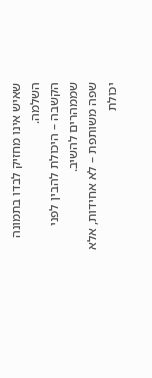שאיש אינו מחזיק לבדו בתמונה השלמה.
הקשבה – היכולת להבין לפני שממהרים להשיב.
שפה משותפת – לא אחידות, אלא יכולת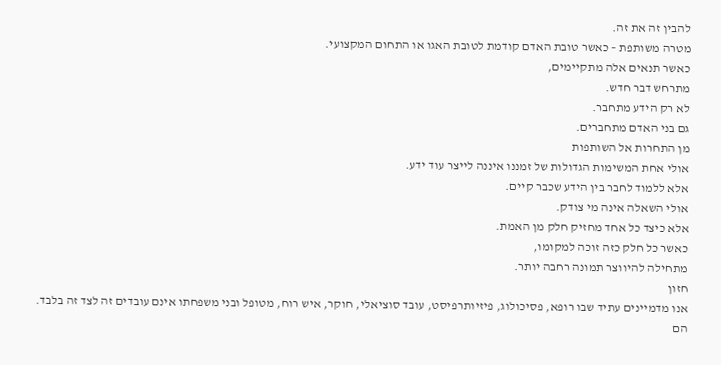להבין זה את זה.
מטרה משותפת – כאשר טובת האדם קודמת לטובת האגו או התחום המקצועי.
כאשר תנאים אלה מתקיימים,
מתרחש דבר חדש.
לא רק הידע מתחבר.
גם בני האדם מתחברים.
מן התחרות אל השותפות
אולי אחת המשימות הגדולות של זמננו איננה לייצר עוד ידע.
אלא ללמוד לחבר בין הידע שכבר קיים.
אולי השאלה אינה מי צודק.
אלא כיצד כל אחד מחזיק חלק מן האמת.
כאשר כל חלק כזה זוכה למקומו,
מתחילה להיווצר תמונה רחבה יותר.
חזון
אנו מדמיינים עתיד שבו רופא, פסיכולוג, פיזיותרפיסט, עובד סוציאלי, חוקר, איש רוח, מטופל ובני משפחתו אינם עובדים זה לצד זה בלבד.
הם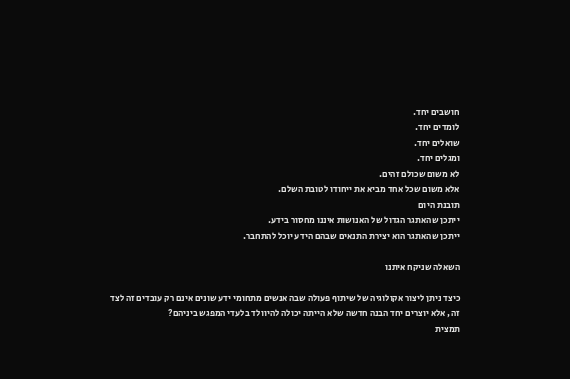חושבים יחד.
לומדים יחד.
שואלים יחד.
ומגלים יחד.
לא משום שכולם זהים.
אלא משום שכל אחד מביא את ייחודו לטובת השלם.
תובנת היום
ייתכן שהאתגר הגדול של האנושות איננו מחסור בידע.
ייתכן שהאתגר הוא יצירת התנאים שבהם הידע יוכל להתחבר.

השאלה שניקח איתנו

כיצד ניתן ליצור אקולוגיה של שיתוף פעולה שבה אנשים מתחומי ידע שונים אינם רק עובדים זה לצד זה, אלא יוצרים יחד הבנה חדשה שלא הייתה יכולה להיוולד בלעדי המפגש ביניהם?
תמצית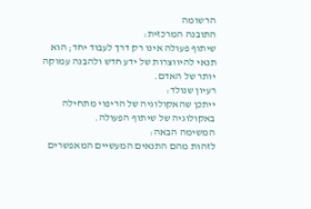הרשומה
התובנה המרכזית:
שיתוף פעולה אינו רק דרך לעבוד יחד; הוא תנאי להיווצרות של ידע חדש ולהבנה עמוקה יותר של האדם.
רעיון שנולד:
ייתכן שהאקולוגיה של הריפוי מתחילה באקולוגיה של שיתוף הפעולה.
המשימה הבאה:
לזהות מהם התנאים המעשיים המאפשרים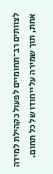לצוותים רב־תחומיים לפעול כקהילת למידה אחת, תוך שמירה על ייחודו של כל תחום.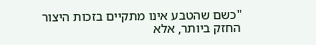"כשם שהטבע אינו מתקיים בזכות היצור החזק ביותר, אלא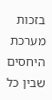בזכות מערכת היחסים שבין כל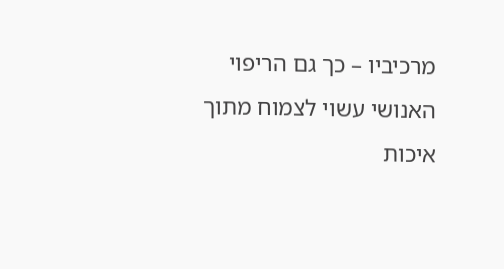מרכיביו – כך גם הריפוי האנושי עשוי לצמוח מתוך איכות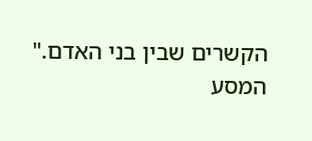הקשרים שבין בני האדם."
המסע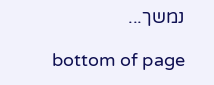נמשך...

bottom of page